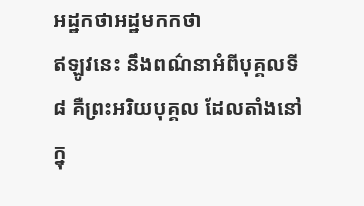អដ្ឋកថាអដ្ឋមកកថា
ឥឡូវនេះ នឹងពណ៌នាអំពីបុគ្គលទី ៨ គឺព្រះអរិយបុគ្គល ដែលតាំងនៅក្នុ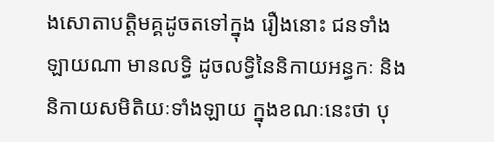ងសោតាបត្តិមគ្គដូចតទៅក្នុង រឿងនោះ ជនទាំងឡាយណា មានលទ្ធិ ដូចលទ្ធិនៃនិកាយអន្ធកៈ និងនិកាយសមិតិយៈទាំងឡាយ ក្នុងខណៈនេះថា បុ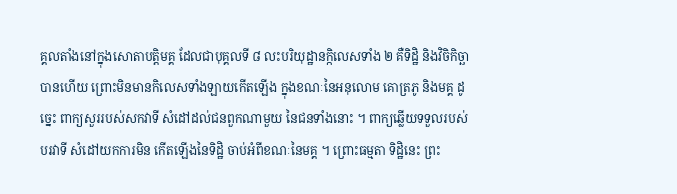គ្គលតាំងនៅក្នុងសោតាបត្តិមគ្គ ដែលជាបុគ្គលទី ៨ លះបរិយុដ្ឋានក្កិលេសទាំង ២ គឺទិដ្ឋិ និងវិចិកិច្ឆា បានហើយ ព្រោះមិនមានកិលេសទាំងឡាយកើតឡើង ក្នុងខណៈនៃអនុលោម គោត្រភូ និងមគ្គ ដូច្នេះ ពាក្យសួររបស់សកវាទី សំដៅដល់ជនពួកណាមួយ នៃជនទាំងនោះ ។ ពាក្យឆ្លើយទទួលរបស់បរវាទី សំដៅយកការមិន កើតឡើងនៃទិដ្ឋិ ចាប់អំពីខណៈនៃមគ្គ ។ ព្រោះធម្មតា ទិដ្ឋិនេះ ព្រះ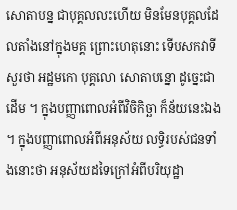សោតាបន្ន ជាបុគ្គលលះហើយ មិនមែនបុគ្គលដែលតាំងនៅក្នុងមគ្គ ព្រោះហេតុនោះ ទើបសកវាទីសួរថា អដ្ឋមកោ បុគ្គលោ សោតាបន្នោ ដូច្នេះជាដើម ។ ក្នុងបញ្ញាពោលអំពីវិចិកិច្ឆា ក៏ន័យនេះឯង ។ ក្នុងបញ្ញាពោលអំពីអនុស័យ លទ្ធិរបស់ជនទាំងនោះថា អនុស័យដទៃក្រៅអំពីបរិយុដ្ឋា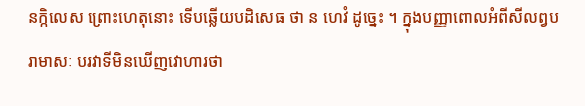នក្កិលេស ព្រោះហេតុនោះ ទើបឆ្លើយបដិសេធ ថា ន ហេវំ ដូច្នេះ ។ ក្នុងបញ្ញាពោលអំពីសីលព្វបរាមាសៈ បរវាទីមិនឃើញវោហារថា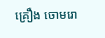គ្រឿង ចោមរោ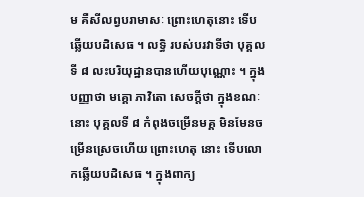ម គឺសីលព្វបរាមាសៈ ព្រោះហេតុនោះ ទើបឆ្លើយបដិសេធ ។ លទ្ធិ របស់បរវាទីថា បុគ្គលទី ៨ លះបរិយុដ្ឋានបានហើយបុណ្ណោះ ។ ក្នុងបញ្ញាថា មគ្គោ ភាវិតោ សេចក្តីថា ក្នុងខណៈនោះ បុគ្គលទី ៨ កំពុងចម្រើនមគ្គ មិនមែនចម្រើនស្រេចហើយ ព្រោះហេតុ នោះ ទើបលោកឆ្លើយបដិសេធ ។ ក្នុងពាក្យ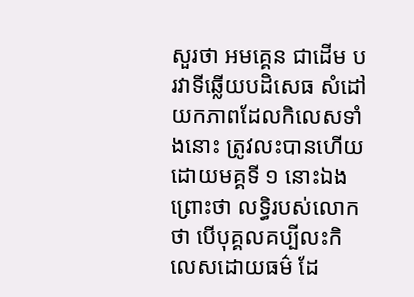សួរថា អមគ្គេន ជាដើម បរវាទីឆ្លើយបដិសេធ សំដៅយកភាពដែលកិលេសទាំងនោះ ត្រូវលះបានហើយដោយមគ្គទី ១ នោះឯង ព្រោះថា លទ្ធិរបស់លោកថា បើបុគ្គលគប្បីលះកិលេសដោយធម៌ ដែ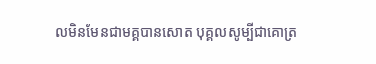លមិនមែនជាមគ្គបានសោត បុគ្គលសូម្បីជាគោត្រ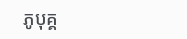ភូបុគ្គ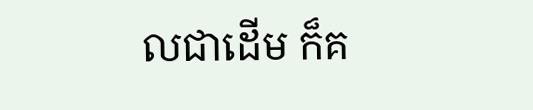លជាដើម ក៏គ